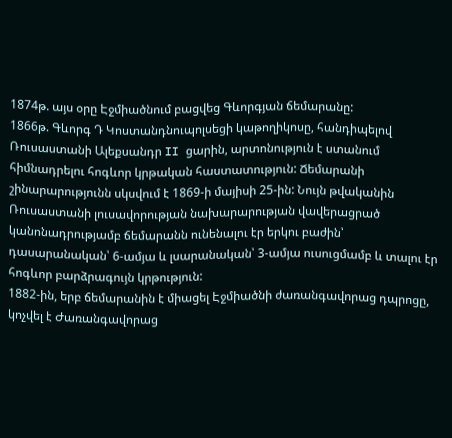1874թ. այս օրը Էջմիածնում բացվեց Գևորգյան ճեմարանը:
1866թ. Գևորգ Դ Կոստանդնուպոլսեցի կաթողիկոսը, հանդիպելով Ռուսաստանի Ալեքսանդր II ցարին, արտոնություն է ստանում հիմնադրելու հոգևոր կրթական հաստատություն: Ճեմարանի շինարարությունն սկսվում է 1869-ի մայիսի 25-ին: Նույն թվականին Ռուսաստանի լուսավորության նախարարության վավերացրած կանոնադրությամբ ճեմարանն ունենալու էր երկու բաժին՝ դասարանական՝ 6-ամյա և լսարանական՝ 3-ամյա ուսուցմամբ և տալու էր հոգևոր բարձրագույն կրթություն:
1882-ին, երբ ճեմարանին է միացել Էջմիածնի ժառանգավորաց դպրոցը, կոչվել է Ժառանգավորաց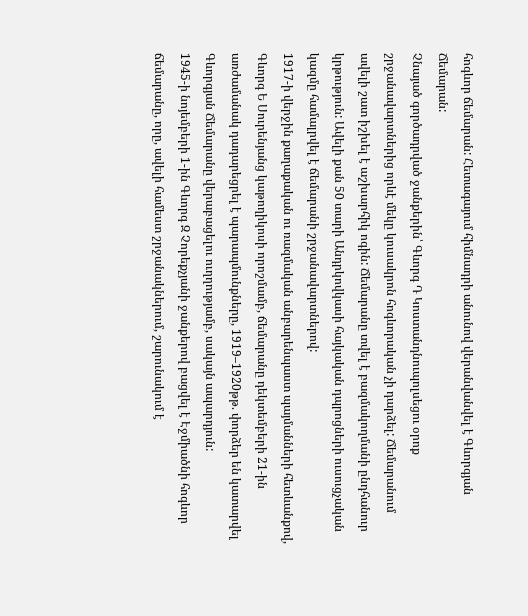հոգևոր ճեմարան: Հետագայում հիմնադրի անունով վերանվանվել է Գևորգյան Ճեմարան:
Չնայած գործադրված ջանքերին՝ Գևորգ Դ Կոստանդնուպոլսեցու օրոք շրջանավարտներից որևէ մեկը կուսակրոն հոգևորական չի դարձել: Ճեմարանում ավելի շատ իշխել է աշխարհիկ ոգին: Ճեմարանը տվել է բազմակողմանի ընդհանուր կրթություն: Ավելի քան 50 տարի Անդրկովկասի հայկական դպրոցների ուսուցչական կազմը համալրվել է ճեմարանի շրջանավարտներով:
1917-ի վերջին քաղաքական ու ռազմական անբարենպաստ պայմանների հետևանքով, Գևորգ Ե Սուրենյանց կաթողիկոսի որոշմամբ, ճեմարանը դեկտեմբերի 21-ին առժամանակ դադարեցրել է պարապմունքները, 1919–1920թթ. փորձեր են կատարվել Գևորգյան Ճեմարանը վերաբացելու ուղղությամբ, սակայն ապարդյուն:
1945-ի նոյեմբերի 1-ին Գևորգ Զ Չորեքչյանի ջանքերով բացվել է Էջմիածնի հոգևոր ճեմարանը, որը, ավելի համեստ շրջանակներում, շարունակում է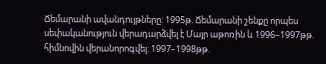Ճեմարանի ավանդույթները: 1995թ. Ճեմարանի շենքը որպես սեփականություն վերադարձվել է Մայր աթոռին և 1996–1997թթ. հիմնովին վերանորոգվել: 1997–1998թթ.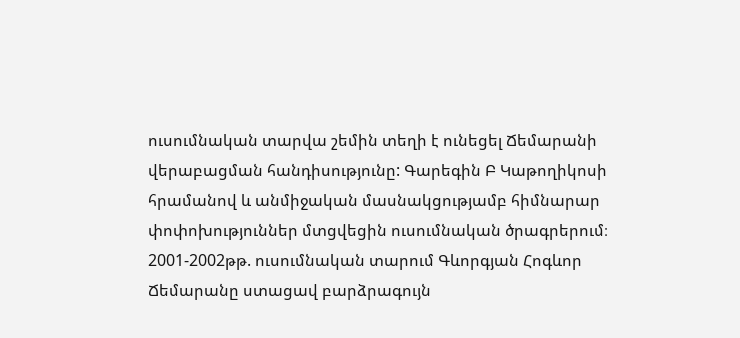ուսումնական տարվա շեմին տեղի է ունեցել Ճեմարանի վերաբացման հանդիսությունը: Գարեգին Բ Կաթողիկոսի հրամանով և անմիջական մասնակցությամբ հիմնարար փոփոխություններ մտցվեցին ուսումնական ծրագրերում։ 2001-2002թթ. ուսումնական տարում Գևորգյան Հոգևոր Ճեմարանը ստացավ բարձրագույն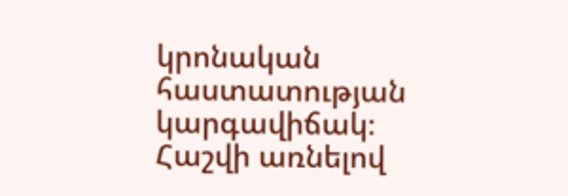կրոնական հաստատության կարգավիճակ։
Հաշվի առնելով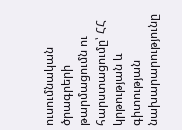ուսումնական ծրագրերի թարմացումն ու հարստացումը՝ ՀՀ կրթության և գիտության նախարարությունը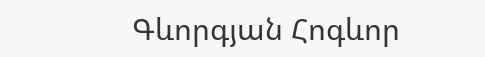Գևորգյան Հոգևոր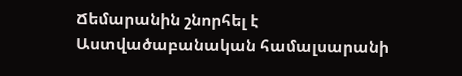Ճեմարանին շնորհել է Աստվածաբանական համալսարանի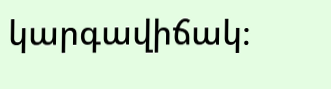կարգավիճակ։